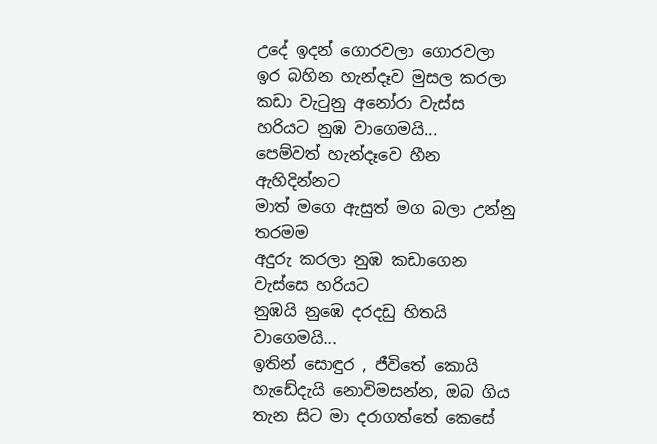උදේ ඉදන් ගොරවලා ගොරවලා
ඉර බහින හැන්දෑව මුසල කරලා
කඩා වැටුනු අනෝරා වැස්ස
හරියට නුඹ වාගෙමයි...
පෙම්වත් හැන්දෑවෙ හීන ඇහිදින්නට
මාත් මගෙ ඇසුත් මග බලා උන්නු තරමම
අදුරු කරලා නුඹ කඩාගෙන වැස්සෙ හරියට
නුඹයි නුඹෙ දරදඩු හිතයි වාගෙමයි...
ඉතින් සොඳුර , ජීවිතේ කොයි හැඩේදැයි නොවිමසන්න, ඔබ ගිය තැන සිට මා දරාගත්තේ කෙසේ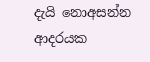දැයි නොඅසන්න ආදරයක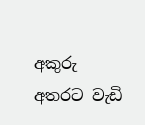අකුරු අතරට වැඩි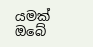යමක් ඔබේ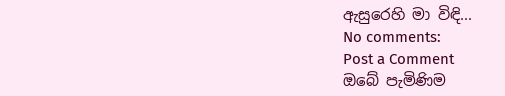ඇසුරෙහි මා විඳි...
No comments:
Post a Comment
ඔබේ පැමිණිම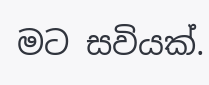මට සවියක්.